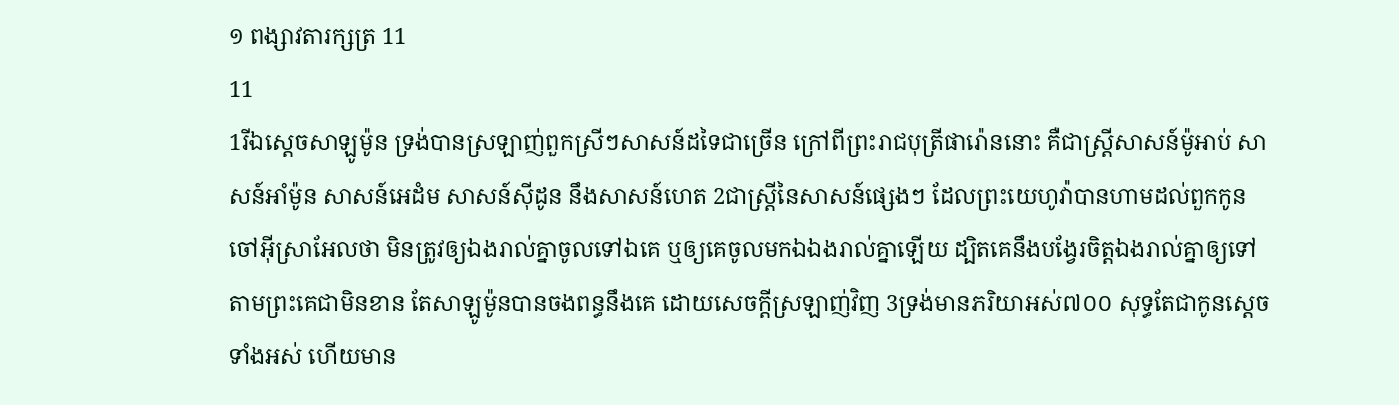១ ពង្សាវតារក្សត្រ 11
11
1រីឯស្តេចសាឡូម៉ូន ទ្រង់បានស្រឡាញ់ពួកស្រីៗសាសន៍ដទៃជាច្រើន ក្រៅពីព្រះរាជបុត្រីផារ៉ោននោះ គឺជាស្ត្រីសាសន៍ម៉ូអាប់ សាសន៍អាំម៉ូន សាសន៍អេដំម សាសន៍ស៊ីដូន នឹងសាសន៍ហេត 2ជាស្ត្រីនៃសាសន៍ផ្សេងៗ ដែលព្រះយេហូវ៉ាបានហាមដល់ពួកកូនចៅអ៊ីស្រាអែលថា មិនត្រូវឲ្យឯងរាល់គ្នាចូលទៅឯគេ ឬឲ្យគេចូលមកឯឯងរាល់គ្នាឡើយ ដ្បិតគេនឹងបង្វែរចិត្តឯងរាល់គ្នាឲ្យទៅតាមព្រះគេជាមិនខាន តែសាឡូម៉ូនបានចងពន្ធនឹងគេ ដោយសេចក្ដីស្រឡាញ់វិញ 3ទ្រង់មានភរិយាអស់៧០០ សុទ្ធតែជាកូនស្តេចទាំងអស់ ហើយមាន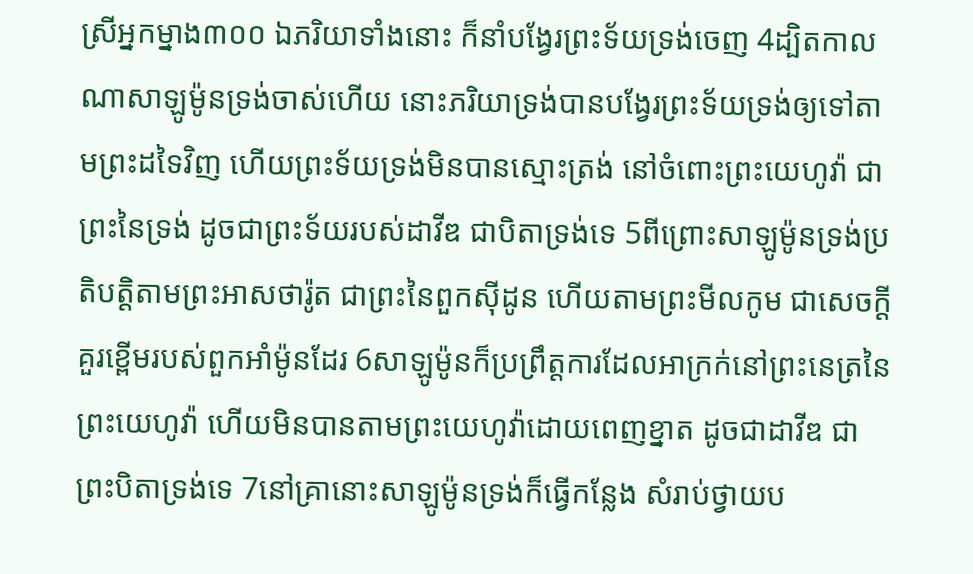ស្រីអ្នកម្នាង៣០០ ឯភរិយាទាំងនោះ ក៏នាំបង្វែរព្រះទ័យទ្រង់ចេញ 4ដ្បិតកាលណាសាឡូម៉ូនទ្រង់ចាស់ហើយ នោះភរិយាទ្រង់បានបង្វែរព្រះទ័យទ្រង់ឲ្យទៅតាមព្រះដទៃវិញ ហើយព្រះទ័យទ្រង់មិនបានស្មោះត្រង់ នៅចំពោះព្រះយេហូវ៉ា ជាព្រះនៃទ្រង់ ដូចជាព្រះទ័យរបស់ដាវីឌ ជាបិតាទ្រង់ទេ 5ពីព្រោះសាឡូម៉ូនទ្រង់ប្រតិបត្តិតាមព្រះអាសថារ៉ូត ជាព្រះនៃពួកស៊ីដូន ហើយតាមព្រះមីលកូម ជាសេចក្ដីគួរខ្ពើមរបស់ពួកអាំម៉ូនដែរ 6សាឡូម៉ូនក៏ប្រព្រឹត្តការដែលអាក្រក់នៅព្រះនេត្រនៃព្រះយេហូវ៉ា ហើយមិនបានតាមព្រះយេហូវ៉ាដោយពេញខ្នាត ដូចជាដាវីឌ ជាព្រះបិតាទ្រង់ទេ 7នៅគ្រានោះសាឡូម៉ូនទ្រង់ក៏ធ្វើកន្លែង សំរាប់ថ្វាយប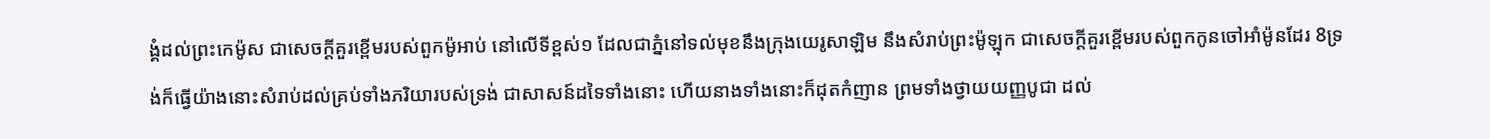ង្គំដល់ព្រះកេម៉ូស ជាសេចក្ដីគួរខ្ពើមរបស់ពួកម៉ូអាប់ នៅលើទីខ្ពស់១ ដែលជាភ្នំនៅទល់មុខនឹងក្រុងយេរូសាឡិម នឹងសំរាប់ព្រះម៉ូឡុក ជាសេចក្ដីគួរខ្ពើមរបស់ពួកកូនចៅអាំម៉ូនដែរ 8ទ្រង់ក៏ធ្វើយ៉ាងនោះសំរាប់ដល់គ្រប់ទាំងភរិយារបស់ទ្រង់ ជាសាសន៍ដទៃទាំងនោះ ហើយនាងទាំងនោះក៏ដុតកំញាន ព្រមទាំងថ្វាយយញ្ញបូជា ដល់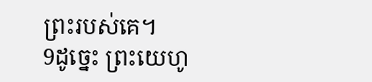ព្រះរបស់គេ។
9ដូច្នេះ ព្រះយេហូ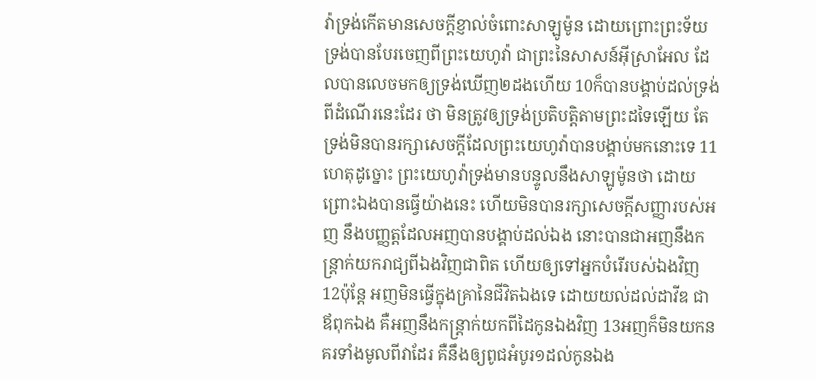វ៉ាទ្រង់កើតមានសេចក្ដីខ្ញាល់ចំពោះសាឡូម៉ូន ដោយព្រោះព្រះទ័យទ្រង់បានបែរចេញពីព្រះយេហូវ៉ា ជាព្រះនៃសាសន៍អ៊ីស្រាអែល ដែលបានលេចមកឲ្យទ្រង់ឃើញ២ដងហើយ 10ក៏បានបង្គាប់ដល់ទ្រង់ពីដំណើរនេះដែរ ថា មិនត្រូវឲ្យទ្រង់ប្រតិបត្តិតាមព្រះដទៃឡើយ តែទ្រង់មិនបានរក្សាសេចក្ដីដែលព្រះយេហូវ៉ាបានបង្គាប់មកនោះទេ 11ហេតុដូច្នោះ ព្រះយេហូវ៉ាទ្រង់មានបន្ទូលនឹងសាឡូម៉ូនថា ដោយព្រោះឯងបានធ្វើយ៉ាងនេះ ហើយមិនបានរក្សាសេចក្ដីសញ្ញារបស់អញ នឹងបញ្ញត្តដែលអញបានបង្គាប់ដល់ឯង នោះបានជាអញនឹងកន្ត្រាក់យករាជ្យពីឯងវិញជាពិត ហើយឲ្យទៅអ្នកបំរើរបស់ឯងវិញ 12ប៉ុន្តែ អញមិនធ្វើក្នុងគ្រានៃជីវិតឯងទេ ដោយយល់ដល់ដាវីឌ ជាឪពុកឯង គឺអញនឹងកន្ត្រាក់យកពីដៃកូនឯងវិញ 13អញក៏មិនយកនគរទាំងមូលពីវាដែរ គឺនឹងឲ្យពូជអំបូរ១ដល់កូនឯង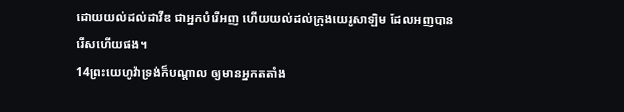ដោយយល់ដល់ដាវីឌ ជាអ្នកបំរើអញ ហើយយល់ដល់ក្រុងយេរូសាឡិម ដែលអញបានរើសហើយផង។
14ព្រះយេហូវ៉ាទ្រង់ក៏បណ្តាល ឲ្យមានអ្នកតតាំង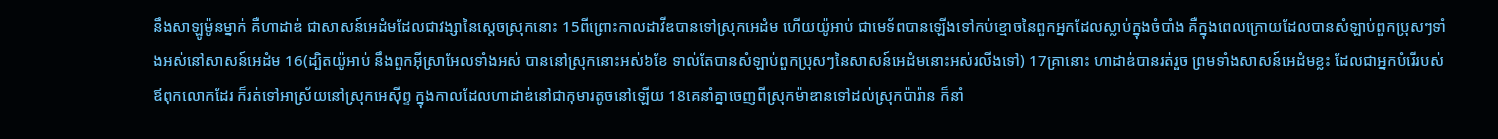នឹងសាឡូម៉ូនម្នាក់ គឺហាដាឌ់ ជាសាសន៍អេដំមដែលជាវង្សានៃស្តេចស្រុកនោះ 15ពីព្រោះកាលដាវីឌបានទៅស្រុកអេដំម ហើយយ៉ូអាប់ ជាមេទ័ពបានឡើងទៅកប់ខ្មោចនៃពួកអ្នកដែលស្លាប់ក្នុងចំបាំង គឺក្នុងពេលក្រោយដែលបានសំឡាប់ពួកប្រុសៗទាំងអស់នៅសាសន៍អេដំម 16(ដ្បិតយ៉ូអាប់ នឹងពួកអ៊ីស្រាអែលទាំងអស់ បាននៅស្រុកនោះអស់៦ខែ ទាល់តែបានសំឡាប់ពួកប្រុសៗនៃសាសន៍អេដំមនោះអស់រលីងទៅ) 17គ្រានោះ ហាដាឌ់បានរត់រួច ព្រមទាំងសាសន៍អេដំមខ្លះ ដែលជាអ្នកបំរើរបស់ឪពុកលោកដែរ ក៏រត់ទៅអាស្រ័យនៅស្រុកអេស៊ីព្ទ ក្នុងកាលដែលហាដាឌ់នៅជាកុមារតូចនៅឡើយ 18គេនាំគ្នាចេញពីស្រុកម៉ាឌានទៅដល់ស្រុកប៉ារ៉ាន ក៏នាំ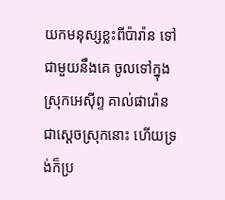យកមនុស្សខ្លះពីប៉ារ៉ាន ទៅជាមួយនឹងគេ ចូលទៅក្នុងស្រុកអេស៊ីព្ទ គាល់ផារ៉ោន ជាស្តេចស្រុកនោះ ហើយទ្រង់ក៏ប្រ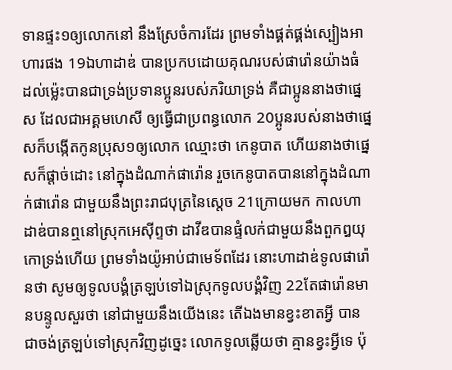ទានផ្ទះ១ឲ្យលោកនៅ នឹងស្រែចំការដែរ ព្រមទាំងផ្គត់ផ្គង់ស្បៀងអាហារផង 19ឯហាដាឌ់ បានប្រកបដោយគុណរបស់ផារ៉ោនយ៉ាងធំ ដល់ម៉្លេះបានជាទ្រង់ប្រទានប្អូនរបស់ភរិយាទ្រង់ គឺជាប្អូននាងថាផ្នេស ដែលជាអគ្គមហេសី ឲ្យធ្វើជាប្រពន្ធលោក 20ប្អូនរបស់នាងថាផ្នេសក៏បង្កើតកូនប្រុស១ឲ្យលោក ឈ្មោះថា កេនូបាត ហើយនាងថាផ្នេសក៏ផ្តាច់ដោះ នៅក្នុងដំណាក់ផារ៉ោន រួចកេនូបាតបាននៅក្នុងដំណាក់ផារ៉ោន ជាមួយនឹងព្រះរាជបុត្រនៃស្តេច 21ក្រោយមក កាលហាដាឌ់បានឮនៅស្រុកអេស៊ីព្ទថា ដាវីឌបានផ្ទំលក់ជាមួយនឹងពួកឰយុកោទ្រង់ហើយ ព្រមទាំងយ៉ូអាប់ជាមេទ័ពដែរ នោះហាដាឌ់ទូលផារ៉ោនថា សូមឲ្យទូលបង្គំត្រឡប់ទៅឯស្រុកទូលបង្គំវិញ 22តែផារ៉ោនមានបន្ទូលសួរថា នៅជាមួយនឹងយើងនេះ តើឯងមានខ្វះខាតអ្វី បានជាចង់ត្រឡប់ទៅស្រុកវិញដូច្នេះ លោកទូលឆ្លើយថា គ្មានខ្វះអ្វីទេ ប៉ុ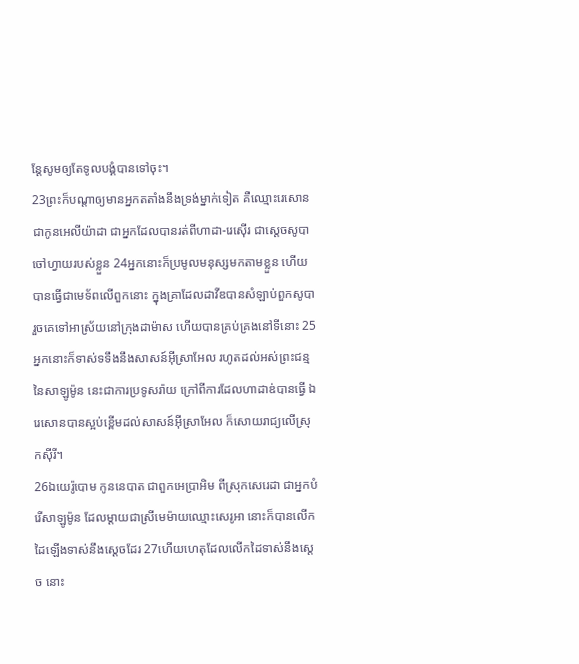ន្តែសូមឲ្យតែទូលបង្គំបានទៅចុះ។
23ព្រះក៏បណ្តាឲ្យមានអ្នកតតាំងនឹងទ្រង់ម្នាក់ទៀត គឺឈ្មោះរេសោន ជាកូនអេលីយ៉ាដា ជាអ្នកដែលបានរត់ពីហាដា-រេស៊ើរ ជាស្តេចសូបា ចៅហ្វាយរបស់ខ្លួន 24អ្នកនោះក៏ប្រមូលមនុស្សមកតាមខ្លួន ហើយបានធ្វើជាមេទ័ពលើពួកនោះ ក្នុងគ្រាដែលដាវីឌបានសំឡាប់ពួកសូបា រួចគេទៅអាស្រ័យនៅក្រុងដាម៉ាស ហើយបានគ្រប់គ្រងនៅទីនោះ 25អ្នកនោះក៏ទាស់ទទឹងនឹងសាសន៍អ៊ីស្រាអែល រហូតដល់អស់ព្រះជន្មនៃសាឡូម៉ូន នេះជាការប្រទូសរ៉ាយ ក្រៅពីការដែលហាដាឌ់បានធ្វើ ឯរេសោនបានស្អប់ខ្ពើមដល់សាសន៍អ៊ីស្រាអែល ក៏សោយរាជ្យលើស្រុកស៊ីរី។
26ឯយេរ៉ូបោម កូននេបាត ជាពួកអេប្រាអិម ពីស្រុកសេរេដា ជាអ្នកបំរើសាឡូម៉ូន ដែលម្តាយជាស្រីមេម៉ាយឈ្មោះសេរូអា នោះក៏បានលើកដៃឡើងទាស់នឹងស្តេចដែរ 27ហើយហេតុដែលលើកដៃទាស់នឹងស្តេច នោះ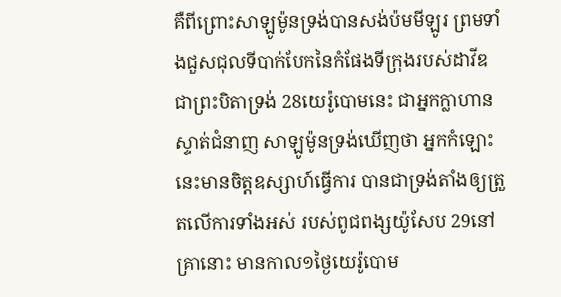គឺពីព្រោះសាឡូម៉ូនទ្រង់បានសង់ប៉មមីឡូរ ព្រមទាំងជួសជុលទីបាក់បែកនៃកំផែងទីក្រុងរបស់ដាវីឌ ជាព្រះបិតាទ្រង់ 28យេរ៉ូបោមនេះ ជាអ្នកក្លាហានស្ទាត់ជំនាញ សាឡូម៉ូនទ្រង់ឃើញថា អ្នកកំឡោះនេះមានចិត្តឧស្សាហ៍ធ្វើការ បានជាទ្រង់តាំងឲ្យត្រួតលើការទាំងអស់ របស់ពូជពង្សយ៉ូសែប 29នៅគ្រានោះ មានកាល១ថ្ងៃយេរ៉ូបោម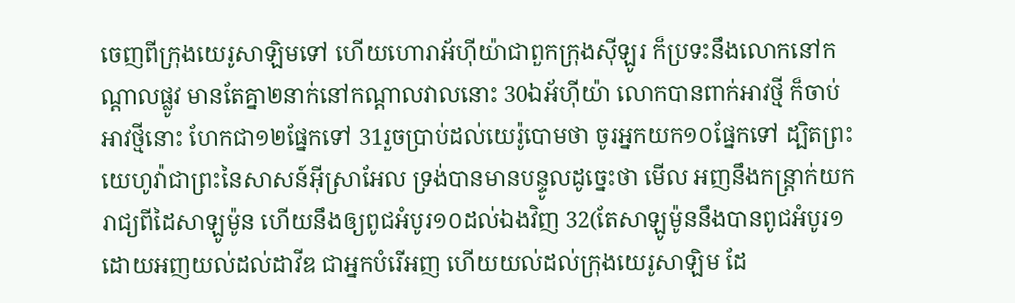ចេញពីក្រុងយេរូសាឡិមទៅ ហើយហោរាអ័ហ៊ីយ៉ាជាពួកក្រុងស៊ីឡូរ ក៏ប្រទះនឹងលោកនៅកណ្តាលផ្លូវ មានតែគ្នា២នាក់នៅកណ្តាលវាលនោះ 30ឯអ័ហ៊ីយ៉ា លោកបានពាក់អាវថ្មី ក៏ចាប់អាវថ្មីនោះ ហែកជា១២ផ្នែកទៅ 31រួចប្រាប់ដល់យេរ៉ូបោមថា ចូរអ្នកយក១០ផ្នែកទៅ ដ្បិតព្រះយេហូវ៉ាជាព្រះនៃសាសន៍អ៊ីស្រាអែល ទ្រង់បានមានបន្ទូលដូច្នេះថា មើល អញនឹងកន្ត្រាក់យករាជ្យពីដៃសាឡូម៉ូន ហើយនឹងឲ្យពូជអំបូរ១០ដល់ឯងវិញ 32(តែសាឡូម៉ូននឹងបានពូជអំបូរ១ ដោយអញយល់ដល់ដាវីឌ ជាអ្នកបំរើអញ ហើយយល់ដល់ក្រុងយេរូសាឡិម ដែ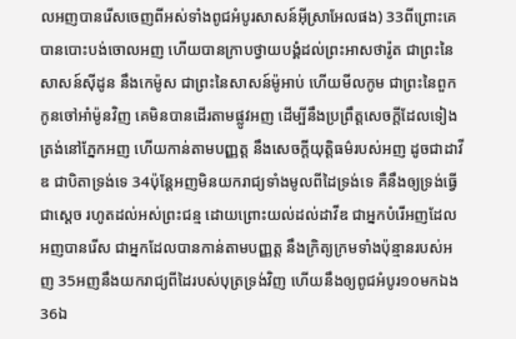លអញបានរើសចេញពីអស់ទាំងពូជអំបូរសាសន៍អ៊ីស្រាអែលផង) 33ពីព្រោះគេបានបោះបង់ចោលអញ ហើយបានក្រាបថ្វាយបង្គំដល់ព្រះអាសថារ៉ូត ជាព្រះនៃសាសន៍ស៊ីដូន នឹងកេម៉ូស ជាព្រះនៃសាសន៍ម៉ូអាប់ ហើយមីលកូម ជាព្រះនៃពួកកូនចៅអាំម៉ូនវិញ គេមិនបានដើរតាមផ្លូវអញ ដើម្បីនឹងប្រព្រឹត្តសេចក្ដីដែលទៀងត្រង់នៅភ្នែកអញ ហើយកាន់តាមបញ្ញត្ត នឹងសេចក្ដីយុត្តិធម៌របស់អញ ដូចជាដាវីឌ ជាបិតាទ្រង់ទេ 34ប៉ុន្តែអញមិនយករាជ្យទាំងមូលពីដៃទ្រង់ទេ គឺនឹងឲ្យទ្រង់ធ្វើជាស្តេច រហូតដល់អស់ព្រះជន្ម ដោយព្រោះយល់ដល់ដាវីឌ ជាអ្នកបំរើអញដែលអញបានរើស ជាអ្នកដែលបានកាន់តាមបញ្ញត្ត នឹងក្រិត្យក្រមទាំងប៉ុន្មានរបស់អញ 35អញនឹងយករាជ្យពីដៃរបស់បុត្រទ្រង់វិញ ហើយនឹងឲ្យពូជអំបូរ១០មកឯង 36ឯ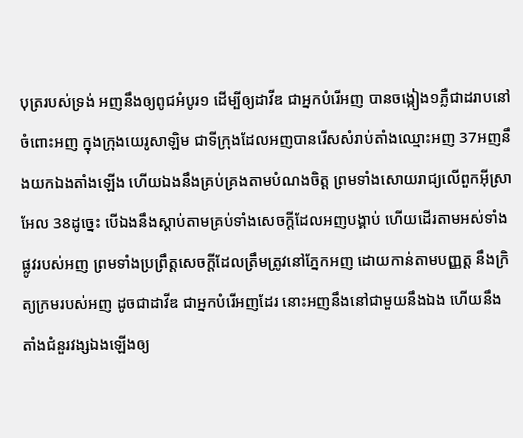បុត្ររបស់ទ្រង់ អញនឹងឲ្យពូជអំបូរ១ ដើម្បីឲ្យដាវីឌ ជាអ្នកបំរើអញ បានចង្កៀង១ភ្លឺជាដរាបនៅចំពោះអញ ក្នុងក្រុងយេរូសាឡិម ជាទីក្រុងដែលអញបានរើសសំរាប់តាំងឈ្មោះអញ 37អញនឹងយកឯងតាំងឡើង ហើយឯងនឹងគ្រប់គ្រងតាមបំណងចិត្ត ព្រមទាំងសោយរាជ្យលើពួកអ៊ីស្រាអែល 38ដូច្នេះ បើឯងនឹងស្តាប់តាមគ្រប់ទាំងសេចក្ដីដែលអញបង្គាប់ ហើយដើរតាមអស់ទាំងផ្លូវរបស់អញ ព្រមទាំងប្រព្រឹត្តសេចក្ដីដែលត្រឹមត្រូវនៅភ្នែកអញ ដោយកាន់តាមបញ្ញត្ត នឹងក្រិត្យក្រមរបស់អញ ដូចជាដាវីឌ ជាអ្នកបំរើអញដែរ នោះអញនឹងនៅជាមួយនឹងឯង ហើយនឹងតាំងជំនួរវង្សឯងឡើងឲ្យ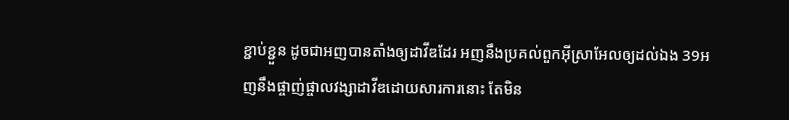ខ្ជាប់ខ្ជួន ដូចជាអញបានតាំងឲ្យដាវីឌដែរ អញនឹងប្រគល់ពួកអ៊ីស្រាអែលឲ្យដល់ឯង 39អញនឹងផ្ចាញ់ផ្ចាលវង្សាដាវីឌដោយសារការនោះ តែមិន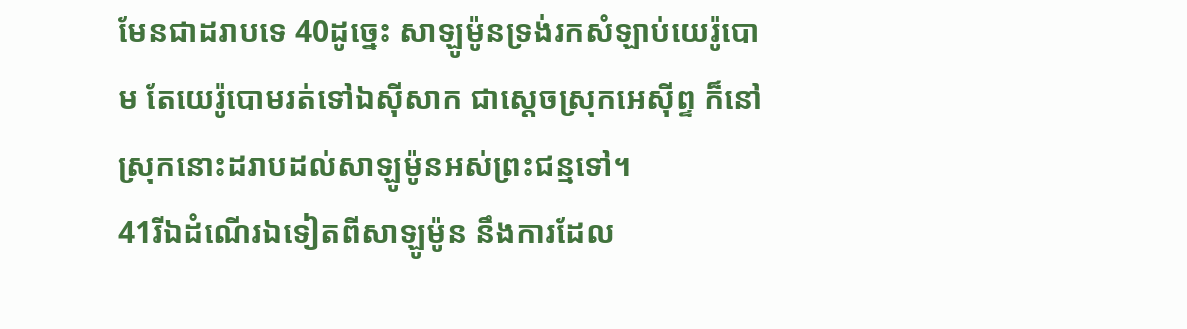មែនជាដរាបទេ 40ដូច្នេះ សាឡូម៉ូនទ្រង់រកសំឡាប់យេរ៉ូបោម តែយេរ៉ូបោមរត់ទៅឯស៊ីសាក ជាស្តេចស្រុកអេស៊ីព្ទ ក៏នៅស្រុកនោះដរាបដល់សាឡូម៉ូនអស់ព្រះជន្មទៅ។
41រីឯដំណើរឯទៀតពីសាឡូម៉ូន នឹងការដែល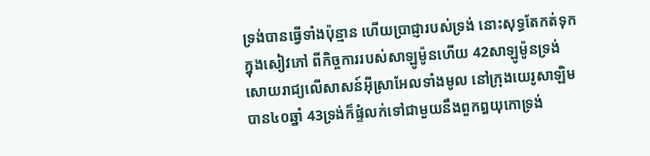ទ្រង់បានធ្វើទាំងប៉ុន្មាន ហើយប្រាជ្ញារបស់ទ្រង់ នោះសុទ្ធតែកត់ទុក ក្នុងសៀវភៅ ពីកិច្ចការរបស់សាឡូម៉ូនហើយ 42សាឡូម៉ូនទ្រង់សោយរាជ្យលើសាសន៍អ៊ីស្រាអែលទាំងមូល នៅក្រុងយេរូសាឡិមបាន៤០ឆ្នាំ 43ទ្រង់ក៏ផ្ទំលក់ទៅជាមួយនឹងពួកឰយុកោទ្រង់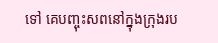ទៅ គេបញ្ចុះសពនៅក្នុងក្រុងរប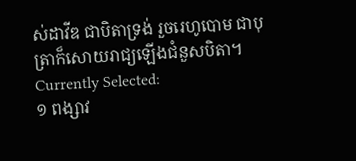ស់ដាវីឌ ជាបិតាទ្រង់ រួចរេហូបោម ជាបុត្រាក៏សោយរាជ្យឡើងជំនួសបិតា។
Currently Selected:
១ ពង្សាវ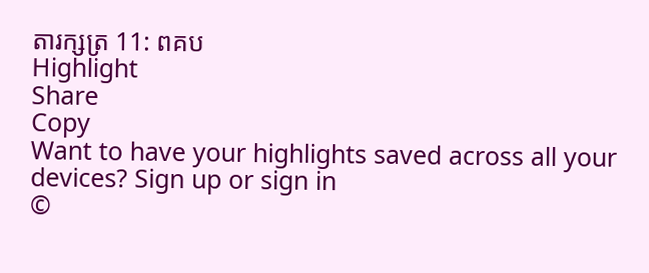តារក្សត្រ 11: ពគប
Highlight
Share
Copy
Want to have your highlights saved across all your devices? Sign up or sign in
©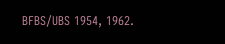BFBS/UBS 1954, 1962.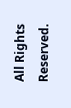All Rights Reserved.